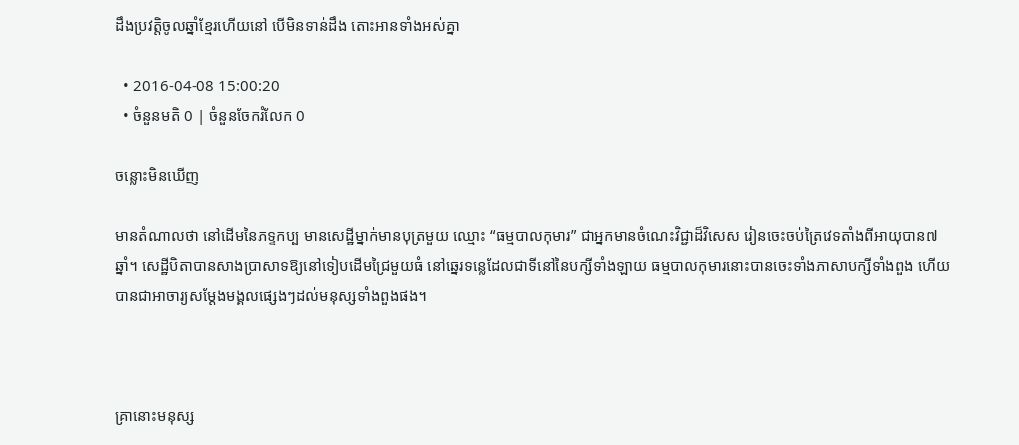ដឹងប្រវត្តិចូលឆ្នាំខ្មែរហើយនៅ បើមិនទាន់ដឹង តោះអានទាំងអស់គ្នា

  • 2016-04-08 15:00:20
  • ចំនួនមតិ 0 | ចំនួនចែករំលែក 0

ចន្លោះមិនឃើញ

មានតំណាលថា នៅដើមនៃភទ្ទកប្ប មានសេដ្ឋីម្នាក់មានបុត្រមួយ ឈ្មោះ “ធម្មបាលកុមារ” ជាអ្នកមានចំណេះវិជ្ជាដ៏វិសេស រៀនចេះចប់ត្រៃវេទតាំងពីអាយុបាន៧ឆ្នាំ។ សេដ្ឋីបិតាបានសាងប្រាសាទឱ្យនៅទៀបដើមជ្រៃមួយធំ នៅឆ្នេរទន្លេដែលជាទីនៅនៃបក្សីទាំងឡាយ ធម្មបាលកុមារនោះបានចេះទាំងភាសាបក្សីទាំងពួង ហើយបានជាអាចារ្យសម្ដែងមង្គលផេ្សងៗដល់មនុស្សទាំងពួងផង។



គ្រានោះមនុស្ស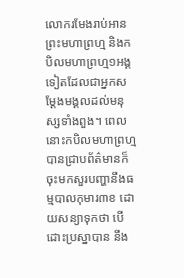លោករមែងរាប់អានព្រះមហាព្រហ្ម និងកបិលមហាព្រហ្ម១អង្គទៀតដែលជាអ្នកសម្ដែងមង្គលដល់មនុស្សទាំងពួង។ ពេលនោះកបិលមហាព្រហ្មបានជ្រាបព័ត៌មានក៏ចុះមកសួរបញ្ហានឹងធម្មបាលកុមារ៣ខ ដោយសន្យាទុកថា បើដោះប្រស្នាបាន នឹង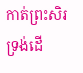កាត់ព្រះសិរទ្រង់ដើ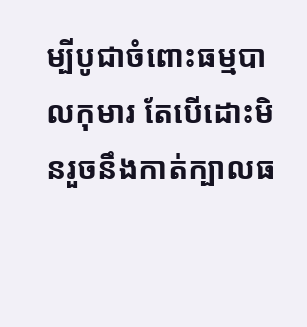ម្បីបូជាចំពោះធម្មបាលកុមារ តែបើដោះមិនរួចនឹងកាត់ក្បាលធ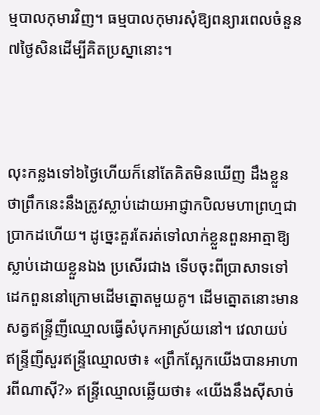ម្មបាលកុមារវិញ។ ធម្មបាលកុមារសុំឱ្យពន្យារពេលចំនួន៧ថ្ងៃសិនដើម្បីគិតប្រស្នានោះ។



លុះកន្លងទៅ៦ថ្ងៃហើយក៏នៅតែគិតមិនឃើញ ដឹងខ្លួនថាព្រឹកនេះនឹងត្រូវស្លាប់ដោយអាជ្ញាកបិលមហាព្រហ្មជាប្រាកដហើយ។ ដូច្នេះគួរតែរត់ទៅលាក់ខ្លួនពួនអាត្មាឱ្យស្លាប់ដោយខ្លួនឯង ប្រសើរជាង ទើបចុះពីប្រាសាទទៅដេកពួននៅក្រោមដើមត្នោតមួយគូ។ ដើមត្នោតនោះមានសត្វឥន្ទ្រីញីឈ្មោលធ្វើសំបុកអាស្រ័យនៅ។ វេលាយប់ ឥន្ទ្រីញីសួរឥន្ទ្រីឈ្មោលថា៖ «ព្រឹកស្អែកយើងបានអាហារពីណាស៊ី?» ឥន្ទ្រីឈ្មោលឆ្លើយថា៖ «យើងនឹងស៊ីសាច់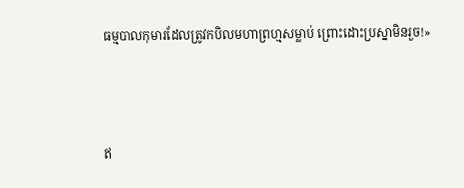ធម្មបាលកុមារដែលត្រូវកបិលមហាព្រហ្មសម្លាប់ ព្រោះដោះប្រស្នាមិនរួច!»



ឥ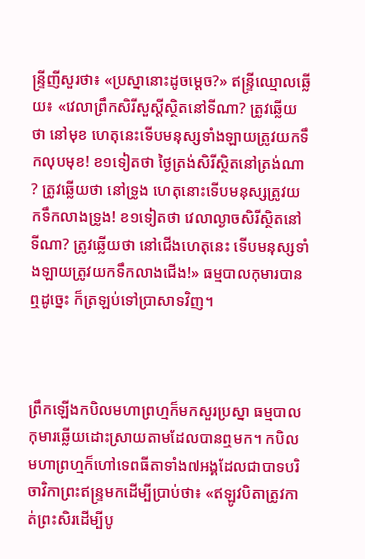ន្ទ្រីញីសួរថា៖ «ប្រស្នានោះដូចម្ដេច?» ឥន្ទ្រីឈ្មោលឆ្លើយ៖ «វេលាព្រឹកសិរីសួស្ដីស្ថិតនៅទីណា? ត្រូវឆ្លើយថា នៅមុខ ហេតុនេះទើបមនុស្សទាំងឡាយត្រូវយកទឹកលុបមុខ! ខ១ទៀតថា ថ្ងៃត្រង់សិរីស្ថិតនៅត្រង់ណា? ត្រូវឆ្លើយថា នៅទ្រូង ហេតុនោះទើបមនុស្សត្រូវយកទឹកលាងទ្រូង! ខ១ទៀតថា វេលាល្ងាចសិរីស្ថិតនៅទីណា? ត្រូវឆ្លើយថា នៅជើងហេតុនេះ ទើបមនុស្សទាំងឡាយត្រូវយកទឹកលាងជើង!» ធម្មបាលកុមារបានឮដូច្នេះ ក៏ត្រឡប់ទៅប្រាសាទវិញ។



ព្រឹកឡើងកបិលមហាព្រហ្មក៏មកសួរប្រស្នា ធម្មបាលកុមារឆ្លើយដោះស្រាយតាមដែលបានឮមក។ កបិលមហាព្រហ្មក៏ហៅទេពធីតាទាំង៧អង្គដែលជាបាទបរិចាវិកាព្រះឥន្ទ្រមកដើម្បីប្រាប់ថា៖ «ឥឡូវបិតាត្រូវកាត់ព្រះសិរដើម្បីបូ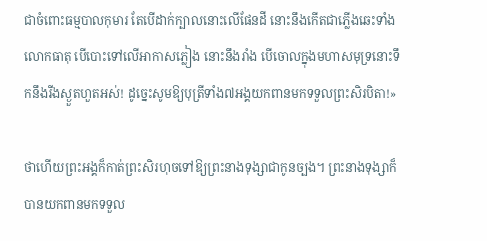ជាចំពោះធម្មបាលកុមារ តែបើដាក់ក្បាលនោះលើផែនដី នោះនឹងកើតជាភ្លើងឆេះទាំងលោកធាតុ បើបោះទៅលើអាកាសភ្លៀង នោះនឹងរាំង បើចោលក្នុងមហាសមុទ្រនោះទឹកនឹងរីងស្ងួតហួតអស់! ដូច្នេះសូមឱ្យបុត្រីទាំង៧អង្គយកពានមកទទួលព្រះសិរបិតា!»

ថាហើយព្រះអង្គក៏កាត់ព្រះសិរហុចទៅឱ្យព្រះនាងទុង្សាជាកូនច្បង។ ព្រះនាងទុង្សាក៏បានយកពានមកទទួល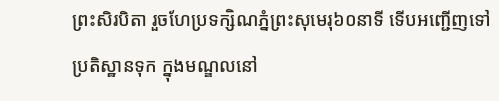ព្រះសិរបិតា រួចហែប្រទក្សិណភ្នំព្រះសុមេរុ៦០នាទី ទើបអញ្ជើញទៅប្រតិស្ឋានទុក ក្នុងមណ្ឌលនៅ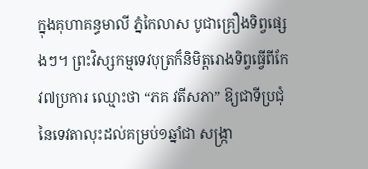ក្នុងគុហាគន្ធមាលី ភ្នំកៃលាស បូជាគ្រឿងទិព្វផេ្សងៗ។ ព្រះវិស្សកម្មទេវបុត្រក៏និមិត្តរោងទិព្វធ្វើពីកែវ៧ប្រការ ឈ្មោះថា “ភគ វតីសភា” ឱ្យជាទីប្រជុំនៃទេវតាលុះដល់គម្រប់១ឆ្នាំជា សង្ក្រា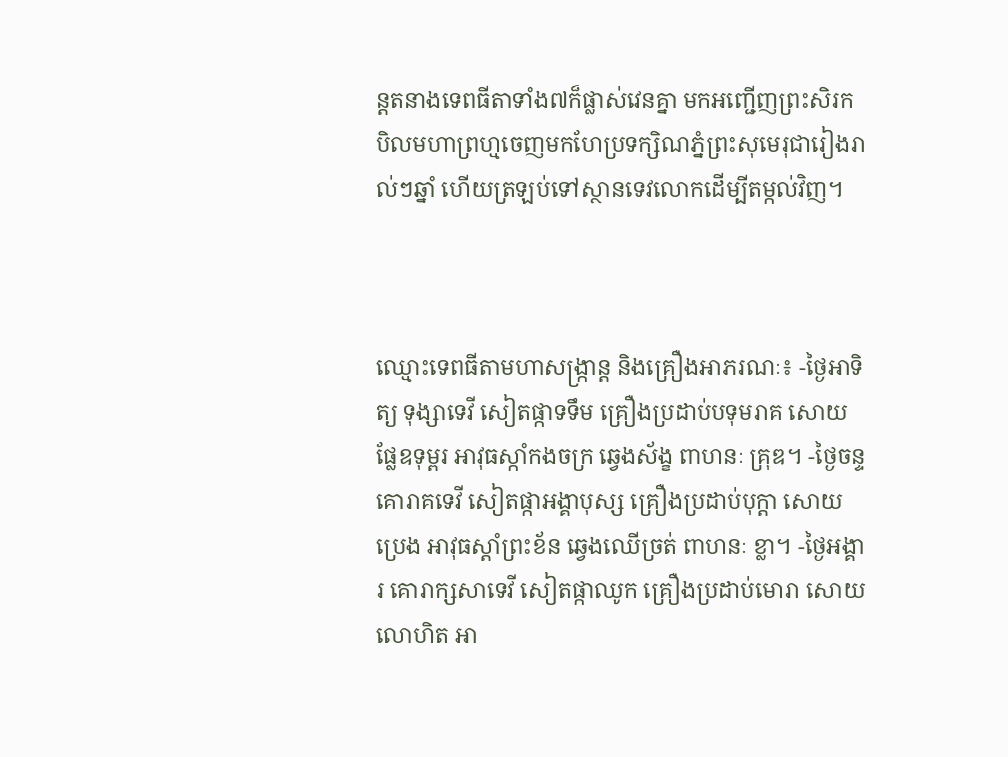ន្តតនាងទេពធីតាទាំង៧ក៏ផ្លាស់វេនគ្នា មកអញ្ជើញព្រះសិរកបិលមហាព្រហ្មចេញមកហែប្រទក្សិណភ្នំព្រះសុមេរុជារៀងរាល់ៗឆ្នាំ ហើយត្រឡប់ទៅស្ថានទេវលោកដើម្បីតម្កល់វិញ។



ឈ្មោះទេពធីតាមហាសង្ក្រាន្ត និងគ្រឿងអាភរណៈ៖ -ថ្ងៃអាទិត្យ ទុង្សាទេវី សៀតផ្កាទទឹម គ្រឿងប្រដាប់បទុមរាគ សោយផ្លែឧទុម្ពរ អាវុធស្កាំកងចក្រ ឆ្វេងស័ង្ខ ពាហនៈ គ្រុឌ។ -ថ្ងៃចន្ទ គោរាគទេវី សៀតផ្កាអង្គាបុស្ស គ្រឿងប្រដាប់បុក្តា សោយប្រេង អាវុធស្តាំព្រះខ័ន ឆ្វេងឈើច្រត់ ពាហនៈ ខ្លា។ -ថ្ងៃអង្គារ គោរាក្សសាទេវី សៀតផ្កាឈូក គ្រឿងប្រដាប់មោរា សោយលោហិត អា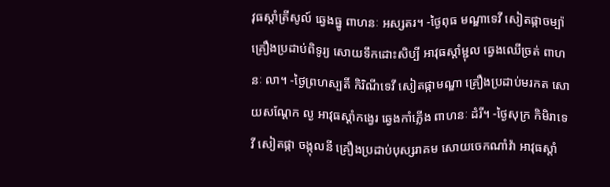វុធស្តាំត្រីសូល៍ ឆ្វេងធ្នូ ពាហនៈ អស្សតរ។ -ថ្ងៃពុធ មណ្ឌាទេវី សៀតផ្កាចម្ប៉ា គ្រឿងប្រដាប់ពិទូរ្យ សោយទឹកដោះសិប្បី អាវុធស្ដាំម្ជុល ឆ្វេងឈើច្រត់ ពាហនៈ លា។ -ថ្ងៃព្រហស្បតិ៍ កិរិណីទេវី សៀតផ្កាមណ្ឌា គ្រឿងប្រដាប់មរកត សោយសណ្ដែក ល្ង អាវុធស្ដាំកង្វេរ ឆ្វេងកាំភ្លើង ពាហនៈ ដំរី។ -ថ្ងៃសុក្រ កិមិរាទេវី សៀតផ្កា ចង្កុលនី គ្រឿងប្រដាប់បុស្សរាគម សោយចេកណាំវ៉ា អាវុធស្ដាំ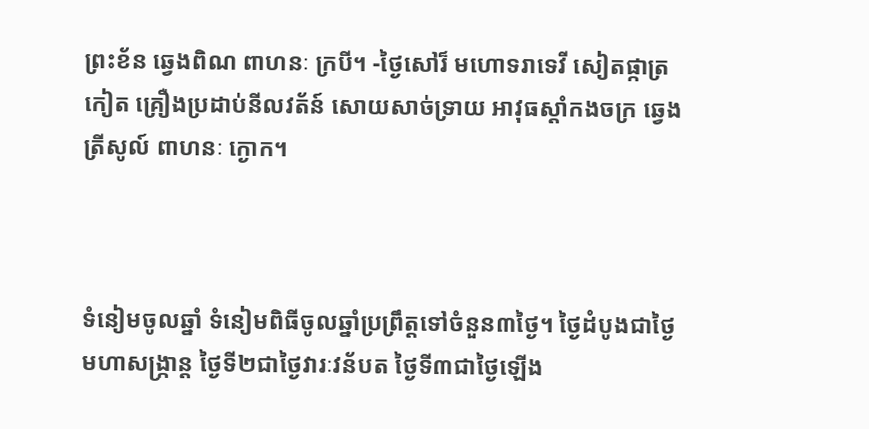ព្រះខ័ន ឆ្វេងពិណ ពាហនៈ ក្របី។ -ថ្ងៃសៅរ៏ មហោទរាទេវី សៀតផ្កាត្រកៀត គ្រឿងប្រដាប់នីលវត័ន៍ សោយសាច់ទ្រាយ អាវុធស្ដាំកងចក្រ ឆ្វេងត្រីសូល៍ ពាហនៈ ក្ងោក។



ទំនៀមចូលឆ្នាំ ទំនៀមពិធីចូលឆ្នាំប្រព្រឹត្តទៅចំនួន៣ថ្ងៃ។ ថ្ងៃដំបូងជាថ្ងៃមហាសង្ក្រាន្ត ថ្ងៃទី២ជាថ្ងៃវារៈវន័បត ថ្ងៃទី៣ជាថ្ងៃឡើង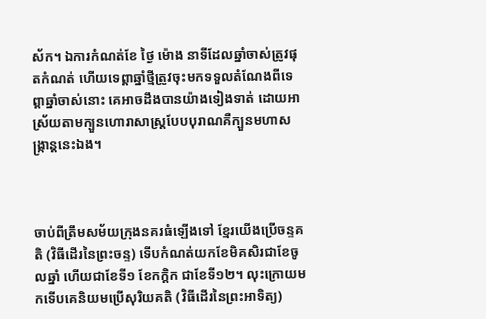ស័ក។ ឯការកំណត់ខែ ថ្ងៃ ម៉ោង នាទីដែលឆ្នាំចាស់ត្រូវផុតកំណត់ ហើយទេព្តាឆ្នាំថ្មីត្រូវចុះមកទទួលតំណែងពីទេព្តាឆ្នាំចាស់នោះ គេអាចដឹងបានយ៉ាងទៀងទាត់ ដោយអាស្រ័យតាមក្បួនហោរាសាស្ត្របែបបុរាណគឺក្បួនមហាសង្ក្រាន្តនេះឯង។



ចាប់ពីត្រឹមសម័យក្រុងនគរធំឡើងទៅ ខ្មែរយើងប្រើចន្ទគតិ (វិធីដើរនៃព្រះចន្ទ) ទើបកំណត់យកខែមិគសិរជាខែចូលឆ្នាំ ហើយជាខែទី១ ខែកក្តិក ជាខែទី១២។ លុះក្រោយមកទើបគេនិយមប្រើសុរិយគតិ (វិធីដើរនៃព្រះអាទិត្យ)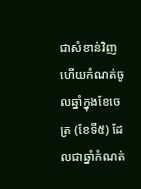ជាសំខាន់វិញ ហើយកំណត់ចូលឆ្នាំក្នុងខែចេត្រ (ខែទី៥) ដែលជាឆ្នាំកំណត់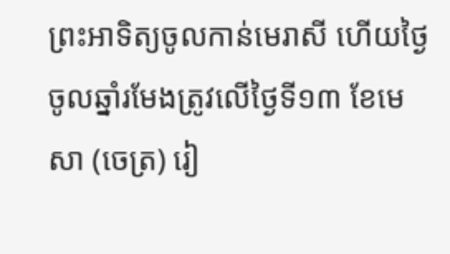ព្រះអាទិត្យចូលកាន់មេរាសី ហើយថ្ងៃចូលឆ្នាំរមែងត្រូវលើថ្ងៃទី១៣ ខែមេសា (ចេត្រ) រៀ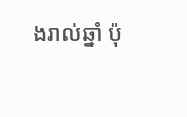ងរាល់ឆ្នាំ ប៉ុ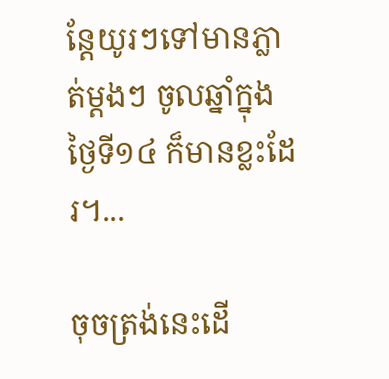ន្តែយូរៗទៅមានភ្លាត់ម្តងៗ ចូលឆ្នាំក្នុងថ្ងៃទី១៤ ក៏មានខ្លះដែរ។...

ចុចត្រង់នេះដើ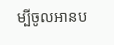ម្បីចូលអានប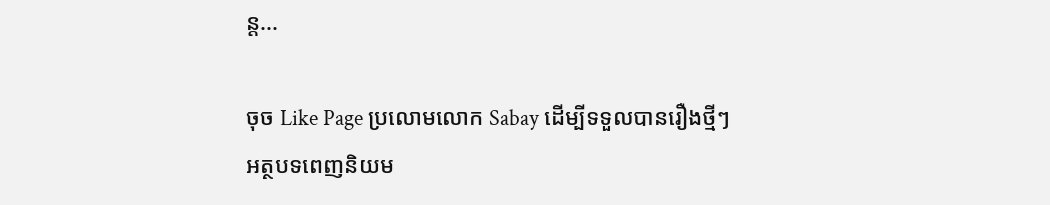ន្ត...

ចុច Like Page ប្រលោមលោក Sabay ដើម្បីទទួលបានរឿងថ្មីៗ
អត្ថបទពេញនិយម